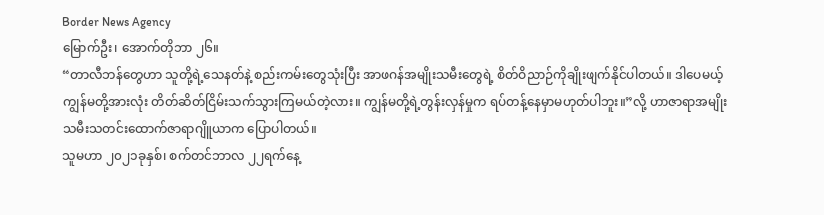Border News Agency
မြောက်ဦး၊ အောက်တိုဘာ ၂၆။
“တာလီဘန်တွေဟာ သူတို့ရဲ့သေနတ်နဲ့ စည်းကမ်းတွေသုံးပြီး အာဖဂန်အမျိုးသမီးတွေရဲ့ စိတ်ဝိညာဉ်ကိုချိုးဖျက်နိုင်ပါတယ်။ ဒါပေမယ့် ကျွန်မတို့အားလုံး တိတ်ဆိတ်ငြိမ်းသက်သွားကြမယ်တဲ့လား။ ကျွန်မတို့ရဲ့တွန်းလှန်မှုက ရပ်တန့်နေမှာမဟုတ်ပါဘူး။”လို့ ဟာဇာရာအမျိုးသမီးသတင်းထောက်ဇာရာဂျိူယာက ပြောပါတယ်။
သူမဟာ ၂၀၂၁ခုနှစ်၊ စက်တင်ဘာလ ၂၂ရက်နေ့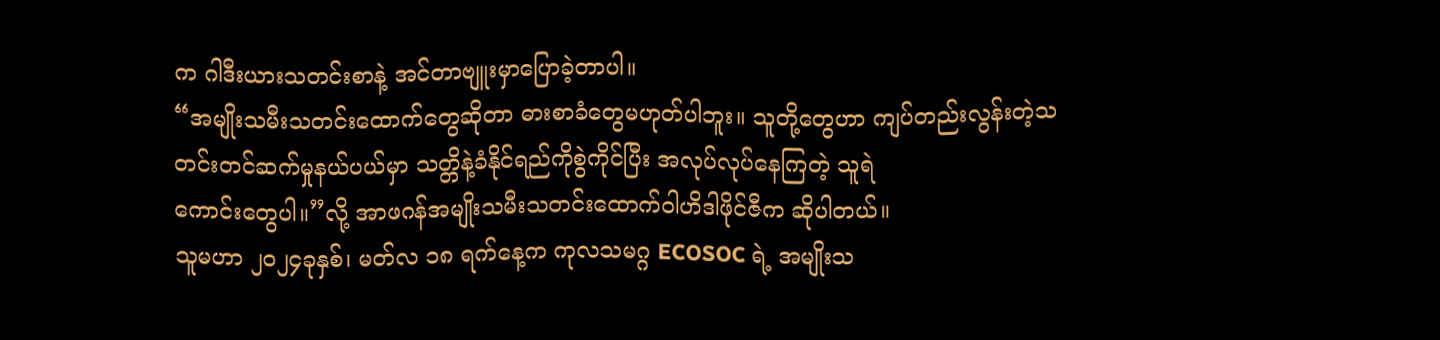က ဂါဒီးယားသတင်းစာနဲ့ အင်တာဗျူးမှာပြောခဲ့တာပါ။
“အမျိုးသမီးသတင်းထောက်တွေဆိုတာ ဓားစာခံတွေမဟုတ်ပါဘူး။ သူတို့တွေဟာ ကျပ်တည်းလွန်းတဲ့သတင်းတင်ဆက်မှုနယ်ပယ်မှာ သတ္တိနဲ့ခံနိုင်ရည်ကိုစွဲကိုင်ပြီး အလုပ်လုပ်နေကြတဲ့ သူရဲ
ကောင်းတွေပါ။”လို့ အာဖဂန်အမျိုးသမီးသတင်းထောက်ဝါဟိဒါဖိုင်ဇီက ဆိုပါတယ်။
သူမဟာ ၂၀၂၄ခုနှစ်၊ မတ်လ ၁၈ ရက်နေ့က ကုလသမဂ္ဂ ECOSOC ရဲ့ အမျိုးသ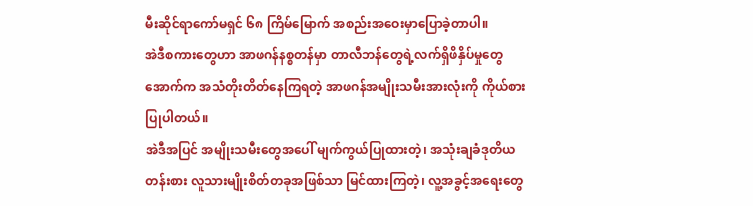မီးဆိုင်ရာကော်မရှင် ၆၈ ကြိမ်မြောက် အစည်းအဝေးမှာပြောခဲ့တာပါ။
အဲဒီစကားတွေဟာ အာဖဂန်နစ္စတန်မှာ တာလီဘန်တွေရဲ့လက်ရှိဖိနှိပ်မှုတွေအောက်က အသံတိုးတိတ်နေကြရတဲ့ အာဖဂန်အမျိုးသမီးအားလုံးကို ကိုယ်စားပြုပါတယ်။
အဲဒီအပြင် အမျိုးသမီးတွေအပေါ် မျက်ကွယ်ပြုထားတဲ့၊ အသုံးချခံဒုတိယတန်းစား လူသားမျိုးစိတ်တခုအဖြစ်သာ မြင်ထားကြတဲ့၊ လူ့အခွင့်အရေးတွေ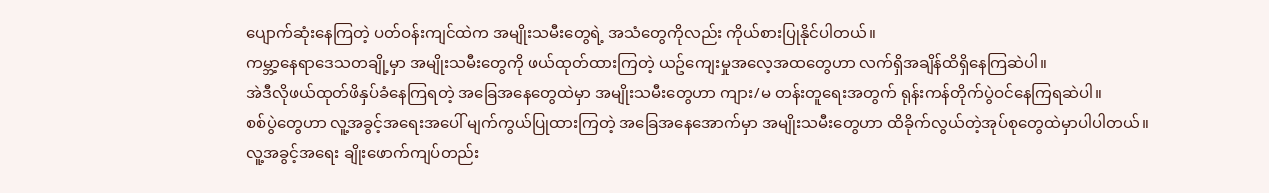ပျောက်ဆုံးနေကြတဲ့ ပတ်ဝန်းကျင်ထဲက အမျိုးသမီးတွေရဲ့ အသံတွေကိုလည်း ကိုယ်စားပြုနိုင်ပါတယ်။
ကမ္ဘာ့နေရာဒေသတချို့မှာ အမျိုးသမီးတွေကို ဖယ်ထုတ်ထားကြတဲ့ ယဥ်ကျေးမှုအလေ့အထတွေဟာ လက်ရှိအချိန်ထိရှိနေကြဆဲပါ။
အဲဒီလိုဖယ်ထုတ်ဖိနှပ်ခံနေကြရတဲ့ အခြေအနေတွေထဲမှာ အမျိုးသမီးတွေဟာ ကျား/မ တန်းတူရေးအတွက် ရုန်းကန်တိုက်ပွဲဝင်နေကြရဆဲပါ။
စစ်ပွဲတွေဟာ လူ့အခွင့်အရေးအပေါ် မျက်ကွယ်ပြုထားကြတဲ့ အခြေအနေအောက်မှာ အမျိုးသမီးတွေဟာ ထိခိုက်လွယ်တဲ့အုပ်စုတွေထဲမှာပါပါတယ်။
လူ့အခွင့်အရေး ချိုးဖောက်ကျပ်တည်း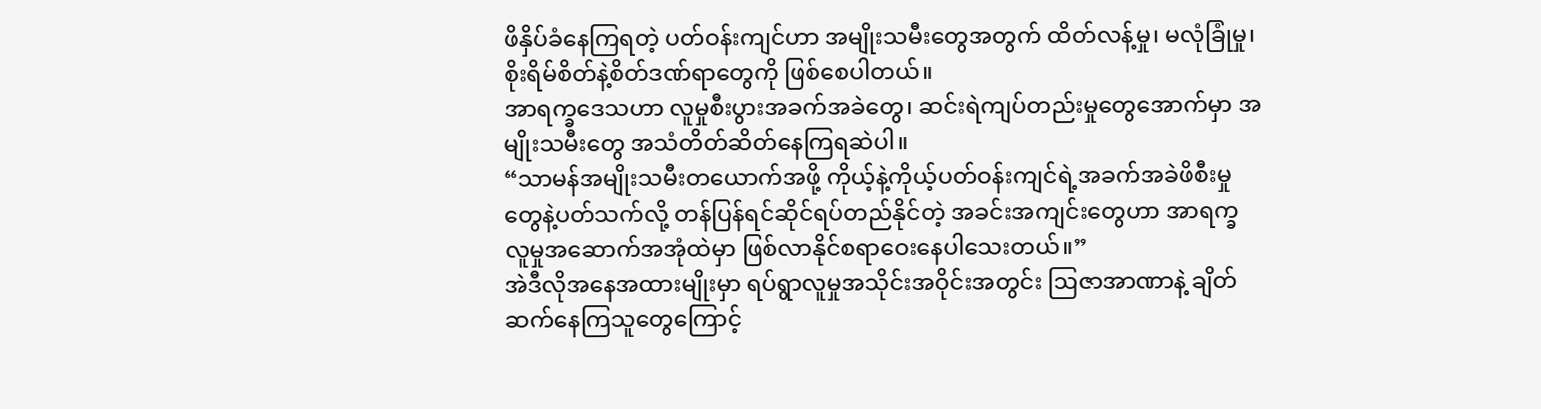ဖိနှိပ်ခံနေကြရတဲ့ ပတ်ဝန်းကျင်ဟာ အမျိုးသမီးတွေအတွက် ထိတ်လန့်မှု၊ မလုံခြုံမှု၊ စိုးရိမ်စိတ်နဲ့စိတ်ဒဏ်ရာတွေကို ဖြစ်စေပါတယ်။
အာရက္ခဒေသဟာ လူမှုစီးပွားအခက်အခဲတွေ၊ ဆင်းရဲကျပ်တည်းမှုတွေအောက်မှာ အမျိုးသမီးတွေ အသံတိတ်ဆိတ်နေကြရဆဲပါ။
“သာမန်အမျိုးသမီးတယောက်အဖို့ ကိုယ့်နဲ့ကိုယ့်ပတ်ဝန်းကျင်ရဲ့အခက်အခဲဖိစီးမှုတွေနဲ့ပတ်သက်လို့ တန်ပြန်ရင်ဆိုင်ရပ်တည်နိုင်တဲ့ အခင်းအကျင်းတွေဟာ အာရက္ခလူမှုအဆောက်အအုံထဲမှာ ဖြစ်လာနိုင်စရာဝေးနေပါသေးတယ်။”
အဲဒီလိုအနေအထားမျိုးမှာ ရပ်ရွာလူမှုအသိုင်းအဝိုင်းအတွင်း ဩဇာအာဏာနဲ့ ချိတ်ဆက်နေကြသူတွေကြောင့်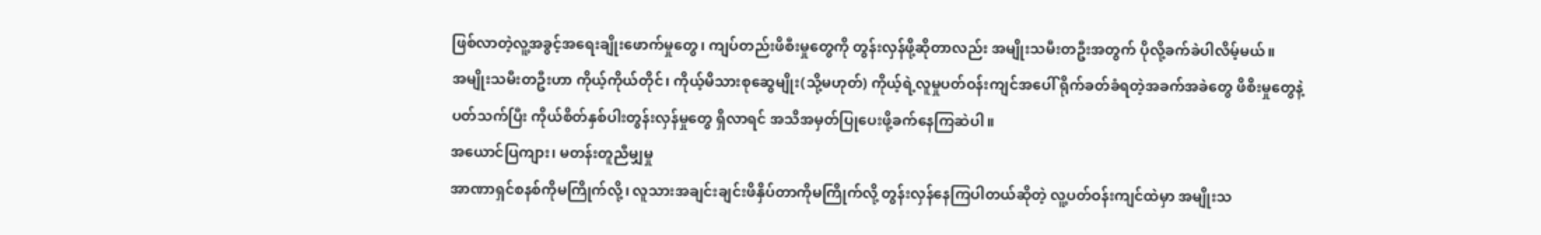ဖြစ်လာတဲ့လူ့အခွင့်အရေးချိုးဖောက်မှုတွေ၊ ကျပ်တည်းဖိစီးမှုတွေကို တွန်းလှန်ဖို့ဆိုတာလည်း အမျိုးသမီးတဦးအတွက် ပိုလို့ခက်ခဲပါလိမ့်မယ်။
အမျိုးသမီးတဦးဟာ ကိုယ့်ကိုယ်တိုင်၊ ကိုယ့်မိသားစုဆွေမျိုး(သို့မဟုတ်) ကိုယ့်ရဲ့လူမှုပတ်ဝန်းကျင်အပေါ် ရိုက်ခတ်ခံရတဲ့အခက်အခဲတွေ ဖိစိးမှုတွေနဲ့ပတ်သက်ပြီး ကိုယ်စိတ်နှစ်ပါးတွန်းလှန်မှုတွေ ရှိလာရင် အသိအမှတ်ပြုပေးဖို့ခက်နေကြဆဲပါ။
အယောင်ပြကျား၊ မတန်းတူညီမျှမှု
အာဏာရှင်စနစ်ကိုမကြိုက်လို့၊ လူသားအချင်းချင်းဖိနှိပ်တာကိုမကြိုက်လို့ တွန်းလှန်နေကြပါတယ်ဆိုတဲ့ လူ့ပတ်ဝန်းကျင်ထဲမှာ အမျိုးသ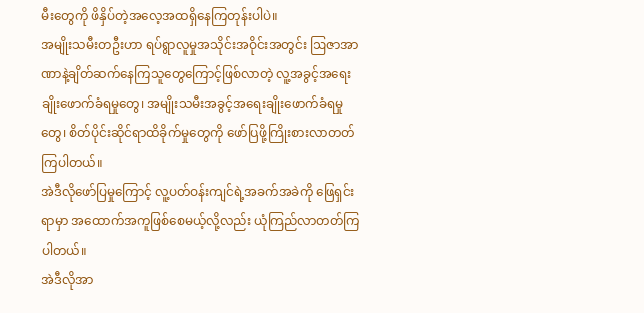မီးတွေကို ဖိနှိပ်တဲ့အလေ့အထရှိနေကြတုန်းပါပဲ။
အမျိုးသမီးတဦးဟာ ရပ်ရွာလူမှုအသိုင်းအဝိုင်းအတွင်း ဩဇာအာဏာနဲ့ချိတ်ဆက်နေကြသူတွေကြောင့်ဖြစ်လာတဲ့ လူ့အခွင့်အရေးချိုးဖောက်ခံရမှုတွေ၊ အမျိုးသမီးအခွင့်အရေးချိုးဖောက်ခံရမှု
တွေ၊ စိတ်ပိုင်းဆိုင်ရာထိခိုက်မှုတွေကို ဖော်ပြဖို့ကြိုးစားလာတတ်ကြပါတယ်။
အဲဒီလိုဖော်ပြမှုကြောင့် လူ့ပတ်ဝန်းကျင်ရဲ့အခက်အခဲကို ဖြေရှင်းရာမှာ အထောက်အကူဖြစ်စေမယ့်လို့လည်း ယုံကြည်လာတတ်ကြပါတယ်။
အဲဒီလိုအာ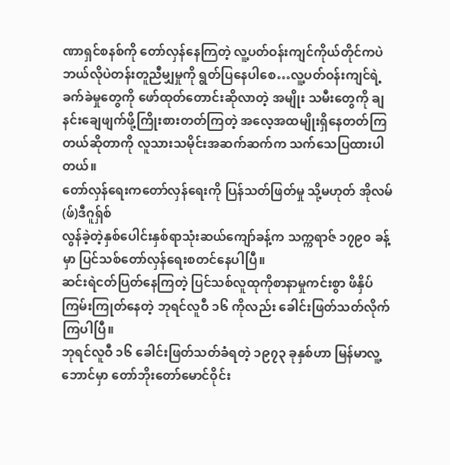ဏာရှင်စနစ်ကို တော်လှန်နေကြတဲ့ လူ့ပတ်ဝန်းကျင်ကိုယ်တိုင်ကပဲ ဘယ်လိုပဲတန်းတူညီမျှမှုကို ရွတ်ပြနေပါစေ…လူ့ပတ်ဝန်းကျင်ရဲ့ခက်ခဲမှုတွေကို ဖော်ထုတ်တောင်းဆိုလာတဲ့ အမျိုး သမီးတွေကို ချနင်းချေဖျက်ဖို့ကြိုးစားတတ်ကြတဲ့ အလေ့အထမျိုးရှိနေတတ်ကြတယ်ဆိုတာကို လူသားသမိုင်းအဆက်ဆက်က သက်သေပြထားပါတယ်။
တော်လှန်ရေးကတော်လှန်ရေးကို ပြန်သတ်ဖြတ်မှု သို့မဟုတ် အိုလမ်(ဖ်)ဒီဂူရှ်စ်
လွန်ခဲ့တဲ့နှစ်ပေါင်းနှစ်ရာသုံးဆယ်ကျော်ခန့်က သက္ကရာဇ် ၁၇၉၀ ခန့်မှာ ပြင်သစ်တော်လှန်ရေးစတင်နေပါပြီ။
ဆင်းရဲငတ်ပြတ်နေကြတဲ့ ပြင်သစ်လူထုကိုစာနာမှုကင်းစွာ ဖိနှိပ်ကြမ်းကြုတ်နေတဲ့ ဘုရင်လူဝီ ၁၆ ကိုလည်း ခေါင်းဖြတ်သတ်လိုက်ကြပါပြီ။
ဘုရင်လူဝီ ၁၆ ခေါင်းဖြတ်သတ်ခံရတဲ့ ၁၉၇၃ ခုနှစ်ဟာ မြန်မာလူ့ဘောင်မှာ တော်ဘိုးတော်မောင်ဝိုင်း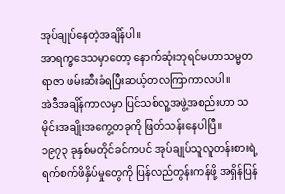အုပ်ချုပ်နေတဲ့အချိန်ပါ။
အာရက္ခဒေသမှာတော့ နောက်ဆုံးဘုရင်မဟာသမ္မတရာဇာ ဖမ်းဆီးခံရပြီးဆယ့်တလကြာကာလပါ။
အဲဒီအချိန်ကာလမှာ ပြင်သစ်လူ့အဖွဲ့အစည်းဟာ သမိုင်းအချိုးအကွေ့တခုကို ဖြတ်သန်းနေပါပြီ။
၁၉၇၃ ခုနှစ်မတိုင်ခင်ကပင် အုပ်ချုပ်သူလူတန်းစားရဲ့ ရက်စက်ဖိနှိပ်မှုတွေကို ပြန်လည်တွန်းကန်ဖို့ အရှိန်ပြန်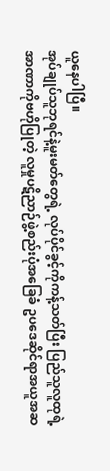ယူနေပါပြီ။
အုပ်ချုပ်သူဘုရင်နဲ့မူးမတ်တွေရဲ့ လုပ်ပိုင်ခွင့်ကိုကန့်သတ်ပြီး ပြည်သူလူထုရဲ့ အာဏာကိုဗဟိုပြုတဲ့ လူမှုပဋိညာဉ်ဖွဲ့စည်းပုံအခြေခံ ဥပဒေဆိုင်ရာအယူအဆ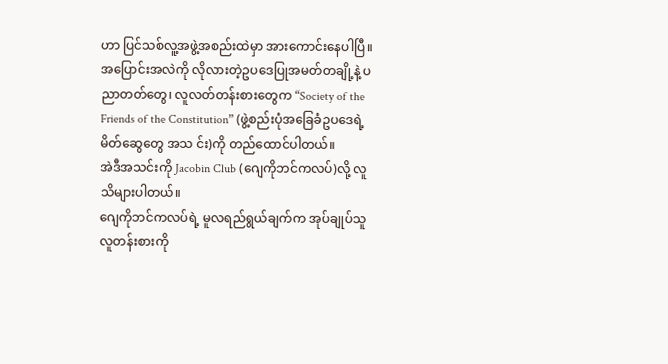ဟာ ပြင်သစ်လူ့အဖွဲ့အစည်းထဲမှာ အားကောင်းနေပါပြီ။
အပြောင်းအလဲကို လိုလားတဲ့ဥပဒေပြုအမတ်တချို့နဲ့ ပညာတတ်တွေ၊ လူလတ်တန်းစားတွေက “Society of the Friends of the Constitution” (ဖွဲ့စည်းပုံအခြေခံဥပဒေရဲ့မိတ်ဆွေတွေ အသ င်း)ကို တည်ထောင်ပါတယ်။
အဲဒီအသင်းကို Jacobin Club (ဂျေကိုဘင်ကလပ်)လို့ လူသိများပါတယ်။
ဂျေကိုဘင်ကလပ်ရဲ့ မူလရည်ရွယ်ချက်က အုပ်ချုပ်သူလူတန်းစားကို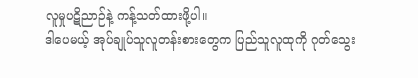လူမှုပဋိညာဉ်နဲ့ ကန့်သတ်ထားဖို့ပါ။
ဒါပေမယ့် အုပ်ချုပ်သူလူတန်းစားတွေက ပြည်သူလူထုကို ဂုတ်သွေး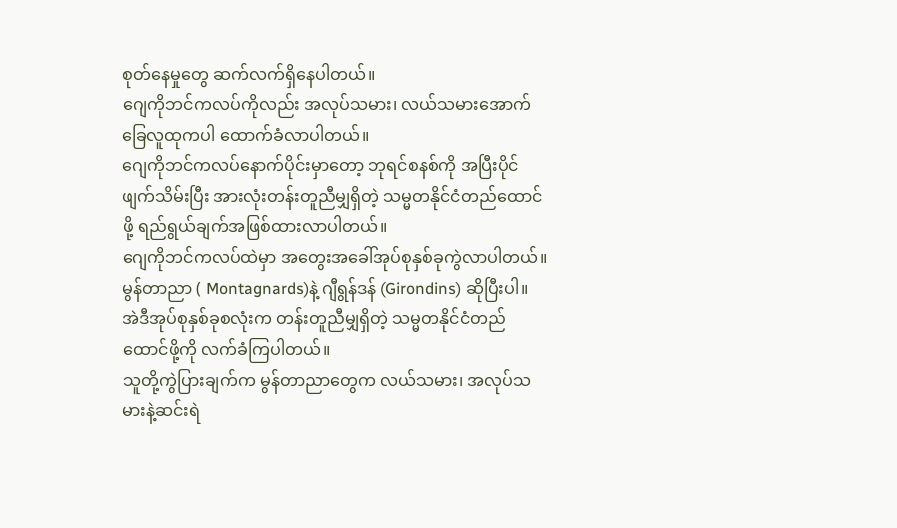စုတ်နေမှုတွေ ဆက်လက်ရှိနေပါတယ်။
ဂျေကိုဘင်ကလပ်ကိုလည်း အလုပ်သမား၊ လယ်သမားအောက်ခြေလူထုကပါ ထောက်ခံလာပါတယ်။
ဂျေကိုဘင်ကလပ်နောက်ပိုင်းမှာတော့ ဘုရင်စနစ်ကို အပြီးပိုင်ဖျက်သိမ်းပြီး အားလုံးတန်းတူညီမျှရှိတဲ့ သမ္မတနိုင်ငံတည်ထောင်ဖို့ ရည်ရွယ်ချက်အဖြစ်ထားလာပါတယ်။
ဂျေကိုဘင်ကလပ်ထဲမှာ အတွေးအခေါ်အုပ်စုနှစ်ခုကွဲလာပါတယ်။ မွန်တာညာ ( Montagnards)နဲ့ ဂျီရွန်ဒန် (Girondins) ဆိုပြီးပါ။
အဲဒီအုပ်စုနှစ်ခုစလုံးက တန်းတူညီမျှရှိတဲ့ သမ္မတနိုင်ငံတည်ထောင်ဖို့ကို လက်ခံကြပါတယ်။
သူတို့ကွဲပြားချက်က မွန်တာညာတွေက လယ်သမား၊ အလုပ်သမားနဲ့ဆင်းရဲ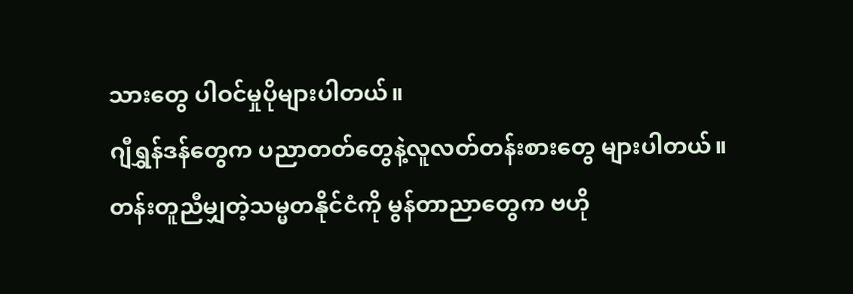သားတွေ ပါဝင်မှုပိုများပါတယ်။
ဂျီရွှန်ဒန်တွေက ပညာတတ်တွေနဲ့လူလတ်တန်းစားတွေ များပါတယ်။
တန်းတူညီမျှတဲ့သမ္မတနိုင်ငံကို မွန်တာညာတွေက ဗဟို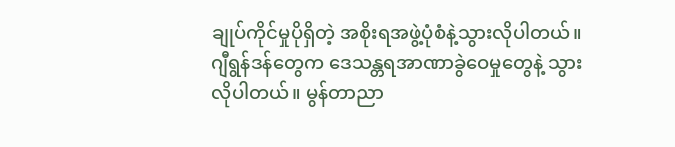ချုပ်ကိုင်မှုပိုရှိတဲ့ အစိုးရအဖွဲ့ပုံစံနဲ့သွားလိုပါတယ်။
ဂျီရွန်ဒန်တွေက ဒေသန္တရအာဏာခွဲဝေမှုတွေနဲ့ သွားလိုပါတယ်။ မွန်တာညာ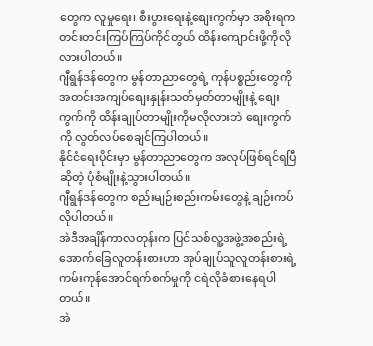တွေက လူမှုရေး၊ စီးပွားရေးနဲ့စျေးကွက်မှာ အစိုးရကတင်းတင်းကြပ်ကြပ်ကိုင်တွယ် ထိန်းကျောင်းဖို့ကိုလိုလားပါတယ်။
ဂျီရွန်ဒန်တွေက မွန်တာညာတွေရဲ့ ကုန်ပစ္စည်းတွေကို အတင်းအကျပ်စျေးနှုန်းသတ်မှတ်တာမျိုးနဲ့ စျေးကွက်ကို ထိန်းချုပ်တာမျိုးကိုမလိုလားဘဲ စျေးကွက်ကို လွတ်လပ်စေချင်ကြပါတယ်။
နိုင်ငံရေးပိုင်းမှာ မွန်တာညာတွေက အလုပ်ဖြစ်ရင်ရပြီဆိုတဲ့ ပုံစံမျိုးနဲ့သွားပါတယ်။
ဂျီရွန်ဒန်တွေက စည်းမျဉ်းစည်းကမ်းတွေနဲ့ ချဉ်းကပ်လိုပါတယ်။
အဲဒီအချိန်ကာလတုန်းက ပြင်သစ်လူ့အဖွဲ့အစည်းရဲ့အောက်ခြေလူတန်းစားဟာ အုပ်ချုပ်သူလူတန်းစားရဲ့ ကမ်းကုန်အောင်ရက်စက်မှုကို ငရဲလိုခံစားနေရပါတယ်။
အဲ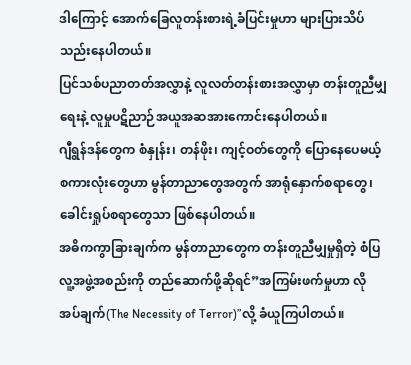ဒါကြောင့် အောက်ခြေလူတန်းစားရဲ့ခံပြင်းမှုဟာ များပြားသိပ်သည်းနေပါတယ်။
ပြင်သစ်ပညာတတ်အလွှာနဲ့ လူလတ်တန်းစားအလွှာမှာ တန်းတူညီမျှရေးနဲ့ လူမှုပဋိညာဉ်အယူအဆအားကောင်းနေပါတယ်။
ဂျီရွန်ဒန်တွေက စံနှုန်း၊ တန်ဖိုး၊ ကျင့်ဝတ်တွေကို ပြောနေပေမယ့် စကားလုံးတွေဟာ မွန်တာညာတွေအတွက် အာရုံနှောက်စရာတွေ၊ ခေါင်းရှုပ်စရာတွေသာ ဖြစ်နေပါတယ်။
အဓိကကွာခြားချက်က မွန်တာညာတွေက တန်းတူညီမျှမှုရှိတဲ့ စံပြလူ့အဖွဲ့အစည်းကို တည်ဆောက်ဖို့ဆိုရင်”အကြမ်းဖက်မှုဟာ လိုအပ်ချက်(The Necessity of Terror)”လို့ ခံယူကြပါတယ်။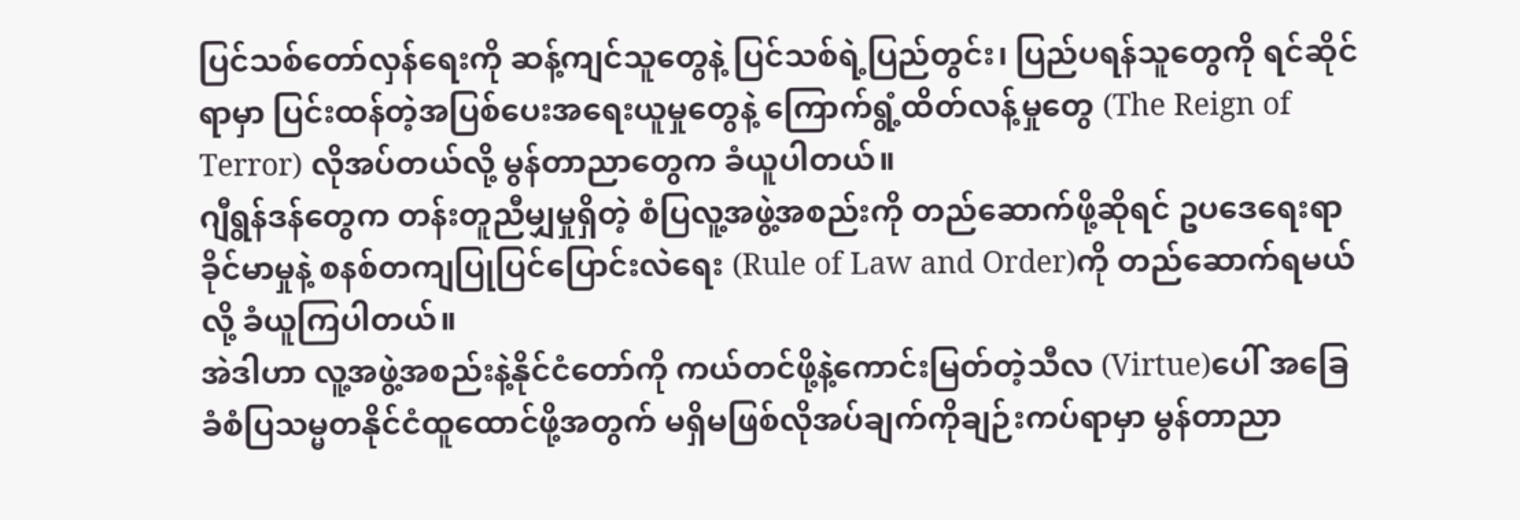ပြင်သစ်တော်လှန်ရေးကို ဆန့်ကျင်သူတွေနဲ့ ပြင်သစ်ရဲ့ပြည်တွင်း၊ ပြည်ပရန်သူတွေကို ရင်ဆိုင်ရာမှာ ပြင်းထန်တဲ့အပြစ်ပေးအရေးယူမှုတွေနဲ့ ကြောက်ရွံ့ထိတ်လန့်မှုတွေ (The Reign of Terror) လိုအပ်တယ်လို့ မွန်တာညာတွေက ခံယူပါတယ်။
ဂျီရွန်ဒန်တွေက တန်းတူညီမျှမှုရှိတဲ့ စံပြလူ့အဖွဲ့အစည်းကို တည်ဆောက်ဖို့ဆိုရင် ဥပဒေရေးရာခိုင်မာမှုနဲ့ စနစ်တကျပြုပြင်ပြောင်းလဲရေး (Rule of Law and Order)ကို တည်ဆောက်ရမယ်လို့ ခံယူကြပါတယ်။
အဲဒါဟာ လူ့အဖွဲ့အစည်းနဲ့နိုင်ငံတော်ကို ကယ်တင်ဖို့နဲ့ကောင်းမြတ်တဲ့သီလ (Virtue)ပေါ် အခြေခံစံပြသမ္မတနိုင်ငံထူထောင်ဖို့အတွက် မရှိမဖြစ်လိုအပ်ချက်ကိုချဉ်းကပ်ရာမှာ မွန်တာညာ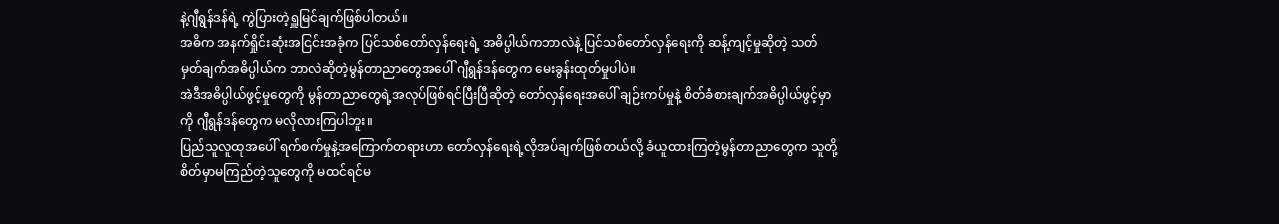နဲ့ဂျီရွန်ဒန်ရဲ့ ကွဲပြားတဲ့ရှူမြင်ချက်ဖြစ်ပါတယ်။
အဓိက အနက်ရှိုင်းဆုံးအငြင်းအခုံက ပြင်သစ်တော်လှန်ရေးရဲ့ အဓိပ္ပါယ်ကဘာလဲနဲ့ ပြင်သစ်တော်လှန်ရေးကို ဆန့်ကျင့်မှုဆိုတဲ့ သတ်မှတ်ချက်အဓိပ္ပါယ်က ဘာလဲဆိုတဲ့မွန်တာညာတွေအပေါ် ဂျီရွန်ဒန်တွေက မေးခွန်းထုတ်မှုပါပဲ။
အဲဒီအဓိပ္ပါယ်ဖွင့်မှုတွေကို မွန်တာညာတွေရဲ့အလုပ်ဖြစ်ရင်ပြီးပြီဆိုတဲ့ တော်လှန်ရေးအပေါ် ချဉ်းကပ်မှုနဲ့ စိတ်ခံစားချက်အဓိပ္ပါယ်ဖွင့်မှာကို ဂျီရွန်ဒန်တွေက မလိုလားကြပါဘူး။
ပြည်သူလူထုအပေါ် ရက်စက်မှုနဲ့အကြောက်တရားဟာ တော်လှန်ရေးရဲ့လိုအပ်ချက်ဖြစ်တယ်လို့ ခံယူထားကြတဲ့မွန်တာညာတွေက သူတို့စိတ်မှာမကြည်တဲ့သူတွေကို မထင်ရင်မ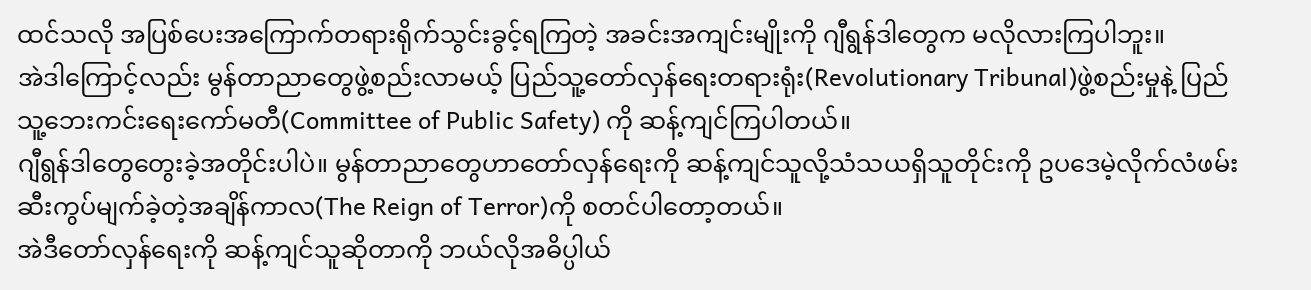ထင်သလို အပြစ်ပေးအကြောက်တရားရိုက်သွင်းခွင့်ရကြတဲ့ အခင်းအကျင်းမျိုးကို ဂျီရွန်ဒါတွေက မလိုလားကြပါဘူး။
အဲဒါကြောင့်လည်း မွန်တာညာတွေဖွဲ့စည်းလာမယ့် ပြည်သူ့တော်လှန်ရေးတရားရုံး(Revolutionary Tribunal)ဖွဲ့စည်းမှုနဲ့ ပြည်သူ့ဘေးကင်းရေးကော်မတီ(Committee of Public Safety) ကို ဆန့်ကျင်ကြပါတယ်။
ဂျီရွန်ဒါတွေတွေးခဲ့အတိုင်းပါပဲ။ မွန်တာညာတွေဟာတော်လှန်ရေးကို ဆန့်ကျင်သူလို့သံသယရှိသူတိုင်းကို ဥပဒေမဲ့လိုက်လံဖမ်းဆီးကွပ်မျက်ခဲ့တဲ့အချိန်ကာလ(The Reign of Terror)ကို စတင်ပါတော့တယ်။
အဲဒီတော်လှန်ရေးကို ဆန့်ကျင်သူဆိုတာကို ဘယ်လိုအဓိပ္ပါယ်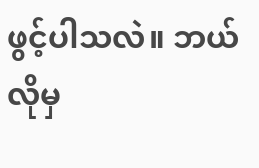ဖွင့်ပါသလဲ။ ဘယ်လိုမှ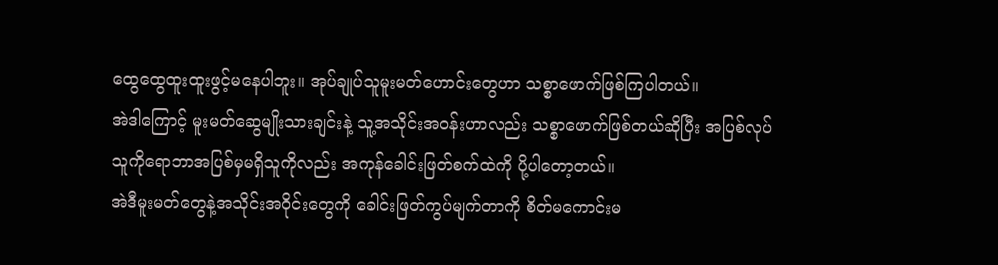ထွေထွေထူးထူးဖွင့်မနေပါဘူး။ အုပ်ချုပ်သူမူးမတ်ဟောင်းတွေဟာ သစ္စာဖောက်ဖြစ်ကြပါတယ်။
အဲဒါကြောင့် မူးမတ်ဆွေမျိုးသားချင်းနဲ့ သူ့အသိုင်းအဝန်းဟာလည်း သစ္စာဖောက်ဖြစ်တယ်ဆိုပြီး အပြစ်လုပ်သူကိုရောဘာအပြစ်မှမရှိသူကိုလည်း အကုန်ခေါင်းဖြတ်စက်ထဲကို ပို့ပါတော့တယ်။
အဲဒီမူးမတ်တွေနဲ့အသိုင်းအဝိုင်းတွေကို ခေါင်းဖြတ်ကွပ်မျက်တာကို စိတ်မကောင်းမ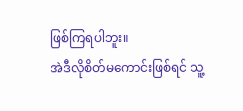ဖြစ်ကြရပါဘူး။
အဲဒီလိုစိတ်မကောင်းဖြစ်ရင် သူ့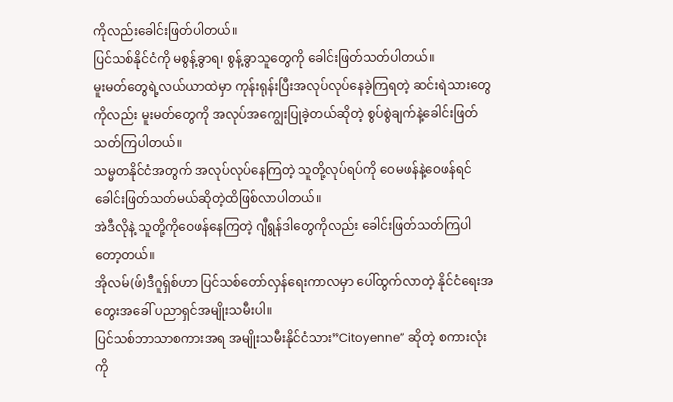ကိုလည်းခေါင်းဖြတ်ပါတယ်။
ပြင်သစ်နိုင်ငံကို မစွန့်ခွာရ၊ စွန့်ခွာသူတွေကို ခေါင်းဖြတ်သတ်ပါတယ်။
မူးမတ်တွေရဲ့လယ်ယာထဲမှာ ကုန်းရုန်းပြီးအလုပ်လုပ်နေခဲ့ကြရတဲ့ ဆင်းရဲသားတွေကိုလည်း မူးမတ်တွေကို အလုပ်အကျွေးပြုခဲ့တယ်ဆိုတဲ့ စွပ်စွဲချက်နဲ့ခေါင်းဖြတ်သတ်ကြပါတယ်။
သမ္မတနိုင်ငံအတွက် အလုပ်လုပ်နေကြတဲ့ သူတို့လုပ်ရပ်ကို ဝေမဖန်နဲ့ဝေဖန်ရင် ခေါင်းဖြတ်သတ်မယ်ဆိုတဲ့ထိဖြစ်လာပါတယ်။
အဲဒီလိုနဲ့ သူတို့ကိုဝေဖန်နေကြတဲ့ ဂျီရွန်ဒါတွေကိုလည်း ခေါင်းဖြတ်သတ်ကြပါတော့တယ်။
အိုလမ်(ဖ်)ဒီဂူရှ်စ်ဟာ ပြင်သစ်တော်လှန်ရေးကာလမှာ ပေါ်ထွက်လာတဲ့ နိုင်ငံရေးအတွေးအခေါ် ပညာရှင်အမျိုးသမီးပါ။
ပြင်သစ်ဘာသာစကားအရ အမျိုးသမီးနိုင်ငံသား”Citoyenne” ဆိုတဲ့ စကားလုံးကို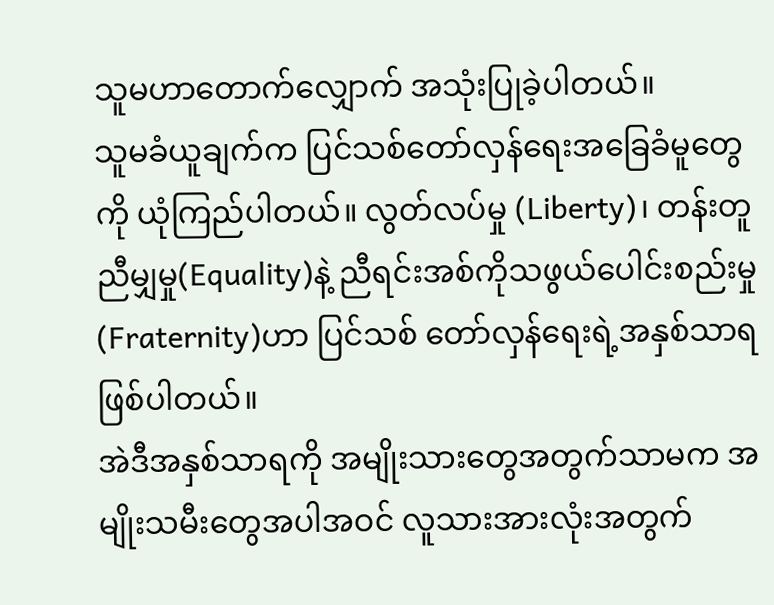သူမဟာတောက်လျှောက် အသုံးပြုခဲ့ပါတယ်။
သူမခံယူချက်က ပြင်သစ်တော်လှန်ရေးအခြေခံမူတွေကို ယုံကြည်ပါတယ်။ လွတ်လပ်မှု (Liberty)၊ တန်းတူညီမျှမှု(Equality)နဲ့ ညီရင်းအစ်ကိုသဖွယ်ပေါင်းစည်းမှု(Fraternity)ဟာ ပြင်သစ် တော်လှန်ရေးရဲ့အနှစ်သာရဖြစ်ပါတယ်။
အဲဒီအနှစ်သာရကို အမျိုးသားတွေအတွက်သာမက အမျိုးသမီးတွေအပါအဝင် လူသားအားလုံးအတွက်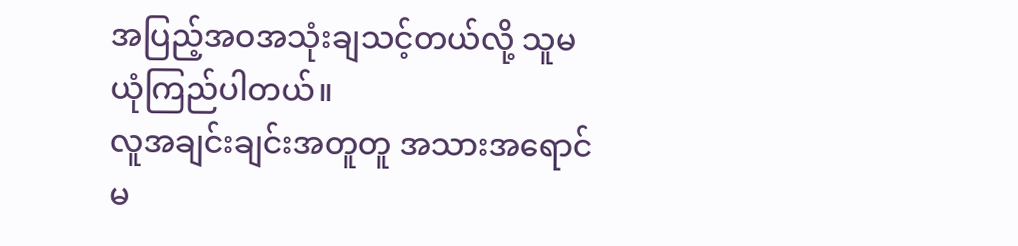အပြည့်အဝအသုံးချသင့်တယ်လို့ သူမယုံကြည်ပါတယ်။
လူအချင်းချင်းအတူတူ အသားအရောင်မ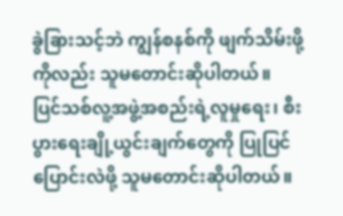ခွဲခြားသင့်ဘဲ ကျွန်စနစ်ကို ဖျက်သိမ်းဖို့ကိုလည်း သူမတောင်းဆိုပါတယ်။
ပြင်သစ်လူ့အဖွဲ့အစည်းရဲ့လူမှုရေး၊ စီးပွားရေးချို့ယွင်းချက်တွေကို ပြုပြင်ပြောင်းလဲဖို့ သူမတောင်းဆိုပါတယ်။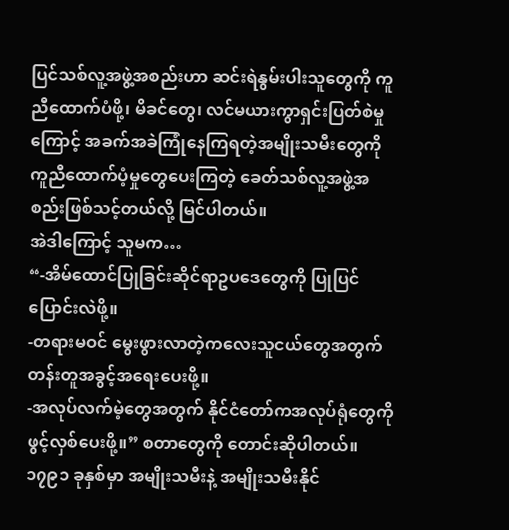ပြင်သစ်လူ့အဖွဲ့အစည်းဟာ ဆင်းရဲနွမ်းပါးသူတွေကို ကူညီထောက်ပံဖို့၊ မိခင်တွေ၊ လင်မယားကွာရှင်းပြတ်စဲမှုကြောင့် အခက်အခဲကြုံနေကြရတဲ့အမျိုးသမီးတွေကို ကူညီထောက်ပံ့မှုတွေပေးကြတဲ့ ခေတ်သစ်လူ့အဖွဲ့အစည်းဖြစ်သင့်တယ်လို့ မြင်ပါတယ်။
အဲဒါကြောင့် သူမက…
“-အိမ်ထောင်ပြုခြင်းဆိုင်ရာဥပဒေတွေကို ပြုပြင်ပြောင်းလဲဖို့။
-တရားမဝင် မွေးဖွားလာတဲ့ကလေးသူငယ်တွေအတွက် တန်းတူအခွင့်အရေးပေးဖို့။
-အလုပ်လက်မဲ့တွေအတွက် နိုင်ငံတော်ကအလုပ်ရုံတွေကို ဖွင့်လှစ်ပေးဖို့။” စတာတွေကို တောင်းဆိုပါတယ်။
၁၇၉၁ ခုနှစ်မှာ အမျိုးသမီးနဲ့ အမျိုးသမီးနိုင်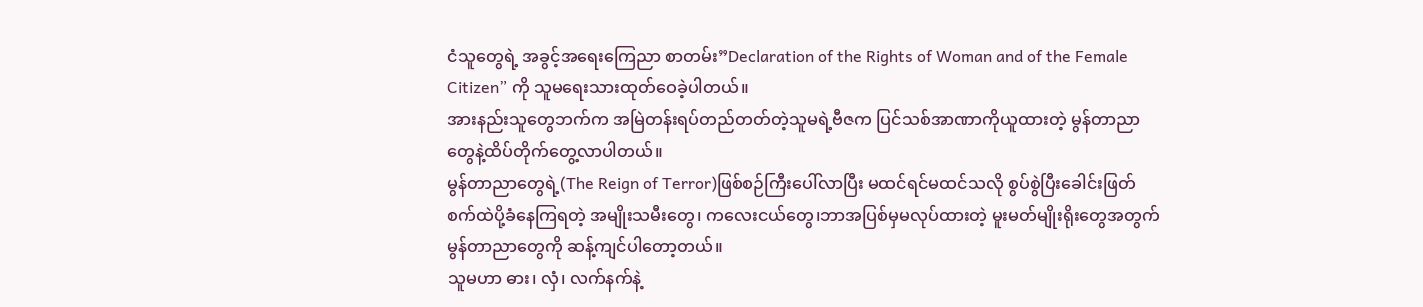ငံသူတွေရဲ့ အခွင့်အရေးကြေညာ စာတမ်း”Declaration of the Rights of Woman and of the Female Citizen” ကို သူမရေးသားထုတ်ဝေခဲ့ပါတယ်။
အားနည်းသူတွေဘက်က အမြဲတန်းရပ်တည်တတ်တဲ့သူမရဲ့ဗီဇက ပြင်သစ်အာဏာကိုယူထားတဲ့ မွန်တာညာတွေနဲ့ထိပ်တိုက်တွေ့လာပါတယ်။
မွန်တာညာတွေရဲ့(The Reign of Terror)ဖြစ်စဉ်ကြီးပေါ်လာပြီး မထင်ရင်မထင်သလို စွပ်စွဲပြီးခေါင်းဖြတ်စက်ထဲပို့ခံနေကြရတဲ့ အမျိုးသမီးတွေ၊ ကလေးငယ်တွေ၊ဘာအပြစ်မှမလုပ်ထားတဲ့ မူးမတ်မျိုးရိုးတွေအတွက် မွန်တာညာတွေကို ဆန့်ကျင်ပါတော့တယ်။
သူမဟာ ဓား၊ လှံ၊ လက်နက်နဲ့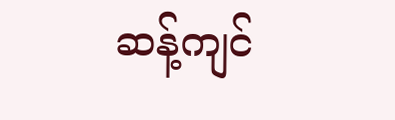ဆန့်ကျင်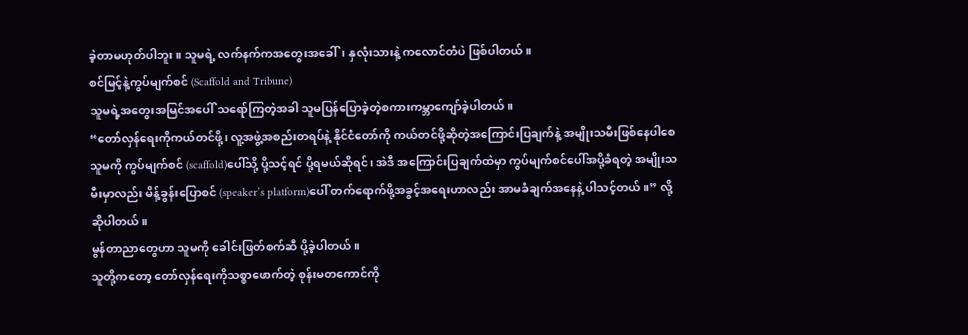ခဲ့တာမဟုတ်ပါဘူး။ သူမရဲ့ လက်နက်ကအတွေးအခေါ်၊ နှလုံးသားနဲ့ ကလောင်တံပဲ ဖြစ်ပါတယ်။
စင်မြင့်နဲ့ကွပ်မျက်စင် (Scaffold and Tribune)
သူမရဲ့အတွေးအမြင်အပေါ် သရော်ကြတဲ့အခါ သူမပြန်ပြောခဲ့တဲ့စကားကမ္ဘာကျော်ခဲ့ပါတယ်။
“တော်လှန်ရေးကိုကယ်တင်ဖို့၊ လူ့အဖွဲ့အစည်းတရပ်နဲ့ နိုင်ငံတော်ကို ကယ်တင်ဖို့ဆိုတဲ့အကြောင်းပြချက်နဲ့ အမျိုးသမီးဖြစ်နေပါစေ သူမကို ကွပ်မျက်စင် (scaffold)ပေါ်သို့ ပို့သင့်ရင် ပို့ရမယ်ဆိုရင်၊ အဲဒီ အကြောင်းပြချက်ထဲမှာ ကွပ်မျက်စင်ပေါ်အပို့ခံရတဲ့ အမျိုးသမီးမှာလည်း မိန့်ခွန်းပြောစင် (speaker’s platform)ပေါ် တက်ရောက်ဖို့အခွင့်အရေးဟာလည်း အာမခံချက်အနေနဲ့ ပါသင့်တယ်။” လို့ ဆိုပါတယ်။
မွန်တာညာတွေဟာ သူမကို ခေါင်းဖြတ်စက်ဆီ ပို့ခဲ့ပါတယ်။
သူတို့ကတော့ တော်လှန်ရေးကိုသစ္စာဖောက်တဲ့ စုန်းမတကောင်ကို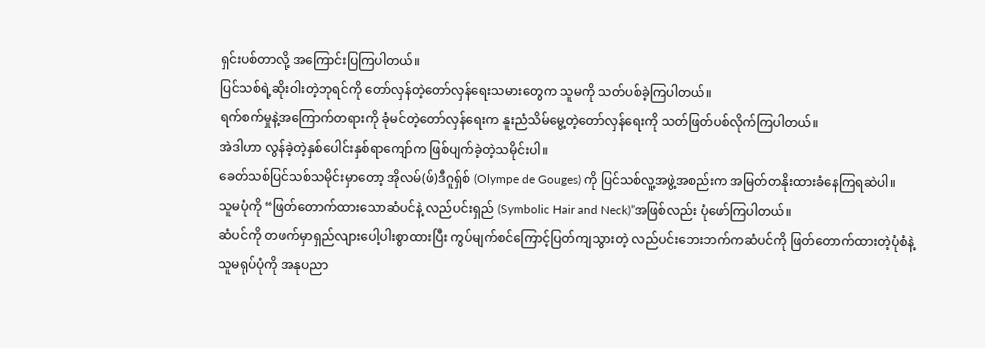ရှင်းပစ်တာလို့ အကြောင်းပြကြပါတယ်။
ပြင်သစ်ရဲ့ဆိုးဝါးတဲ့ဘုရင်ကို တော်လှန်တဲ့တော်လှန်ရေးသမားတွေက သူမကို သတ်ပစ်ခဲ့ကြပါတယ်။
ရက်စက်မှုနဲ့အကြောက်တရားကို ခုံမင်တဲ့တော်လှန်ရေးက နူးညံသိမ်မွေ့တဲ့တော်လှန်ရေးကို သတ်ဖြတ်ပစ်လိုက်ကြပါတယ်။
အဲဒါဟာ လွန်ခဲ့တဲ့နှစ်ပေါင်းနှစ်ရာကျော်က ဖြစ်ပျက်ခဲ့တဲ့သမိုင်းပါ။
ခေတ်သစ်ပြင်သစ်သမိုင်းမှာတော့ အိုလမ်(ဖ်)ဒီဂူရှ်စ် (Olympe de Gouges) ကို ပြင်သစ်လူ့အဖွဲ့အစည်းက အမြတ်တနိုးထားခံနေကြရဆဲပါ။
သူမပုံကို “ဖြတ်တောက်ထားသောဆံပင်နဲ့ လည်ပင်းရှည် (Symbolic Hair and Neck)”အဖြစ်လည်း ပုံဖော်ကြပါတယ်။
ဆံပင်ကို တဖက်မှာရှည်လျားပေါ့ပါးစွာထားပြီး ကွပ်မျက်စင်ကြောင့်ပြတ်ကျသွားတဲ့ လည်ပင်းဘေးဘက်ကဆံပင်ကို ဖြတ်တောက်ထားတဲ့ပုံစံနဲ့ သူမရုပ်ပုံကို အနုပညာ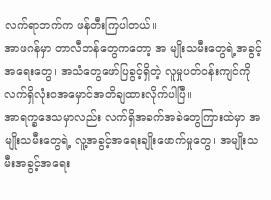လက်ရာဘက်က ဖန်တီးကြပါတယ်။
အာဖဂန်မှာ တာလီဘန်တွေကတော့ အ မျိုးသမီးတွေရဲ့အခွင့်အရေးတွေ၊ အသံတွေဖော်ပြခွင့်ရှိတဲ့ လူမှုပတ်ဝန်းကျင်ကို လက်ရှိလုံးဝအမှောင်အတိချထားလိုက်ပါပြီ။
အာရက္ခဒေသမှာလည်း လက်ရှိအခက်အခဲတွေကြားထဲမှာ အမျိုးသမီးတွေရဲ့ လူ့အခွင့်အရေးချိုးဖောက်မှုတွေ၊ အမျိုးသမီးအခွင့်အရေး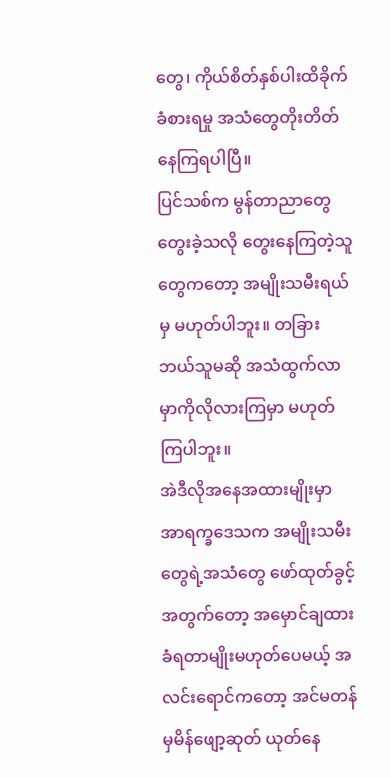တွေ၊ ကိုယ်စိတ်နှစ်ပါးထိခိုက်ခံစားရမှု အသံတွေတိုးတိတ်နေကြရပါပြီ။
ပြင်သစ်က မွန်တာညာတွေတွေးခဲ့သလို တွေးနေကြတဲ့သူတွေကတော့ အမျိုးသမီးရယ်မှ မဟုတ်ပါဘူး။ တခြားဘယ်သူမဆို အသံထွက်လာမှာကိုလိုလားကြမှာ မဟုတ်ကြပါဘူး။
အဲဒီလိုအနေအထားမျိုးမှာ အာရက္ခဒေသက အမျိုးသမီးတွေရဲ့အသံတွေ ဖော်ထုတ်ခွင့်အတွက်တော့ အမှောင်ချထားခံရတာမျိုးမဟုတ်ပေမယ့် အလင်းရောင်ကတော့ အင်မတန်မှမိန်ဖျော့ဆုတ် ယုတ်နေ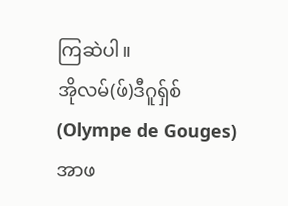ကြဆဲပါ။
အိုလမ်(ဖ်)ဒီဂူရှ်စ် (Olympe de Gouges)
အာဖ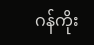ဂန်ကိုး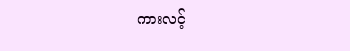ကားလင့်